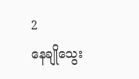2
နေချိုသွေး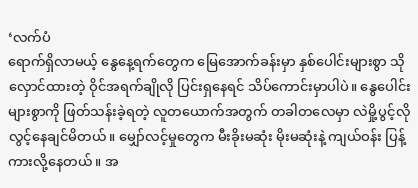‘လက်ပံ
ရောက်ရှိလာမယ့် နွေနေ့ရက်တွေက မြေအောက်ခန်းမှာ နှစ်ပေါင်းများစွာ သိုလှောင်ထားတဲ့ ဝိုင်အရက်ချိုလို ပြင်းရှနေရင် သိပ်ကောင်းမှာပါပဲ။ နွေပေါင်းများစွာကို ဖြတ်သန်းခဲ့ရတဲ့ လူတယောက်အတွက် တခါတလေမှာ လဲမှို့ပွင့်လို လွင့်နေချင်မိတယ်။ မျှော်လင့်မှုတွေက မီးခိုးမဆုံး မိုးမဆုံးနဲ့ ကျယ်ဝန်း ပြန့်ကားလို့နေတယ်။ အ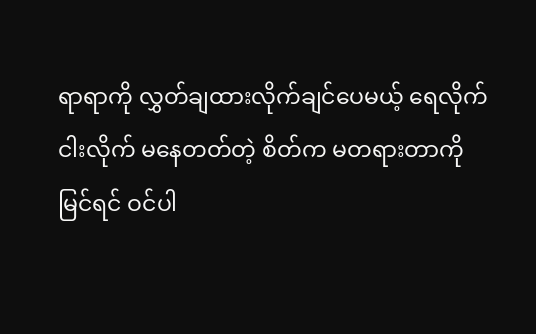ရာရာကို လွှတ်ချထားလိုက်ချင်ပေမယ့် ရေလိုက်ငါးလိုက် မနေတတ်တဲ့ စိတ်က မတရားတာကို မြင်ရင် ဝင်ပါ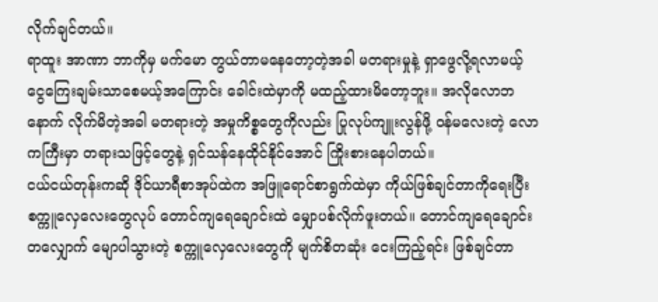လိုက်ချင်တယ်။
ရာထူး အာဏာ ဘာကိုမှ မက်မော တွယ်တာမနေတော့တဲ့အခါ မတရားမှုနဲ့ ရှာဖွေလို့ရလာမယ့် ငွေကြေးချမ်းသာစေမယ့်အကြောင်း ခေါင်းထဲမှာကို မထည့်ထားမိတော့ဘူး။ အလိုလောဘနောက် လိုက်မိတဲ့အခါ မတရားတဲ့ အမှုကိစ္စတွေကိုလည်း ပြုလုပ်ကျူးလွန်ဖို့ ဝန်မလေးတဲ့ လောကကြီးမှာ တရားသဖြင့်တွေနဲ့ ရှင်သန်နေထိုင်နိုင်အောင် ကြိုးစားနေပါတယ်။
ငယ်ငယ်တုန်းကဆို ဒိုင်ယာရီစာအုပ်ထဲက အဖြူရောင်စာရွက်ထဲမှာ ကိုယ်ဖြစ်ချင်တာကိုရေးပြီး စက္ကူလှေလေးတွေလုပ် တောင်ကျရေချောင်းထဲ မျှောပစ်လိုက်ဖူးတယ်။ တောင်ကျရေချောင်းတလျှောက် မျောပါသွားတဲ့ စက္ကူလှေလေးတွေကို မျက်စိတဆုံး ငေးကြည့်ရင်း ဖြစ်ချင်တာ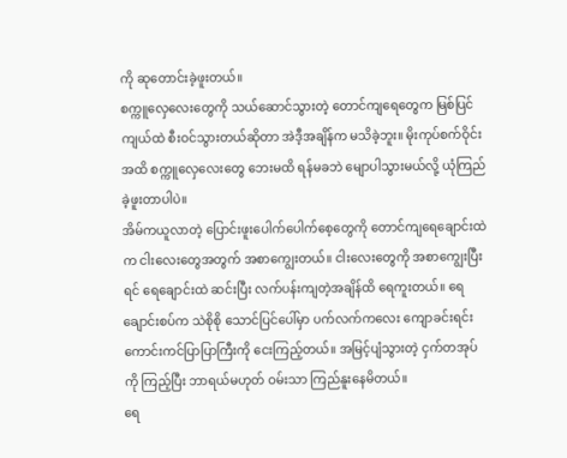ကို ဆုတောင်းခဲ့ဖူးတယ်။
စက္ကူလှေလေးတွေကို သယ်ဆောင်သွားတဲ့ တောင်ကျရေတွေက မြစ်ပြင်ကျယ်ထဲ စီးဝင်သွားတယ်ဆိုတာ အဲဒီ့အချိန်က မသိခဲ့ဘူး။ မိုးကုပ်စက်ဝိုင်းအထိ စက္ကူလှေလေးတွေ ဘေးမထိ ရန်မခဘဲ မျောပါသွားမယ်လို့ ယုံကြည်ခဲ့ဖူးတာပါပဲ။
အိမ်ကယူလာတဲ့ ပြောင်းဖူးပေါက်ပေါက်စေ့တွေကို တောင်ကျရေချောင်းထဲက ငါးလေးတွေအတွက် အစာကျွေးတယ်။ ငါးလေးတွေကို အစာကျွေးပြီးရင် ရေချောင်းထဲ ဆင်းပြီး လက်ပန်းကျတဲ့အချိန်ထိ ရေကူးတယ်။ ရေချောင်းစပ်က သဲစိုစို သောင်ပြင်ပေါ်မှာ ပက်လက်ကလေး ကျောခင်းရင်း ကောင်းကင်ပြာပြာကြီးကို ငေးကြည့်တယ်။ အမြင့်ပျံသွားတဲ့ ငှက်တအုပ်ကို ကြည့်ပြီး ဘာရယ်မဟုတ် ဝမ်းသာ ကြည်နူးနေမိတယ်။
ရေ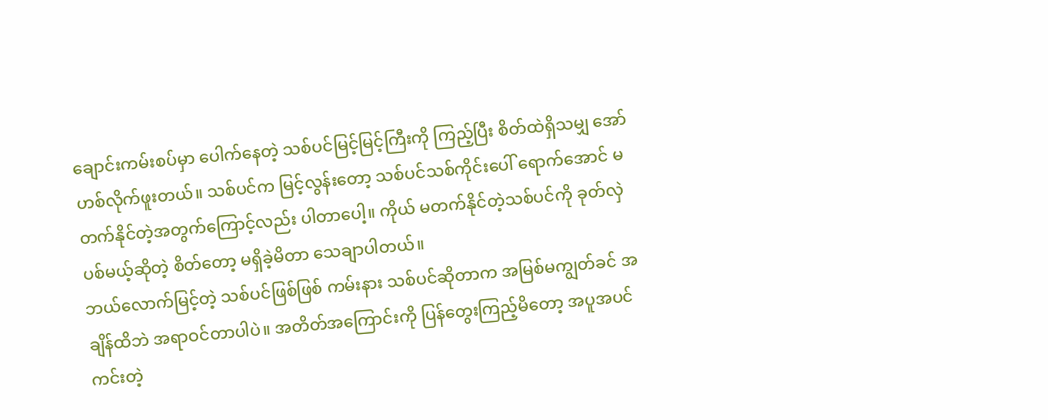ချောင်းကမ်းစပ်မှာ ပေါက်နေတဲ့ သစ်ပင်မြင့်မြင့်ကြီးကို ကြည့်ပြီး စိတ်ထဲရှိသမျှ အော်ဟစ်လိုက်ဖူးတယ်။ သစ်ပင်က မြင့်လွန်းတော့ သစ်ပင်သစ်ကိုင်းပေါ် ရောက်အောင် မတက်နိုင်တဲ့အတွက်ကြောင့်လည်း ပါတာပေါ့။ ကိုယ် မတက်နိုင်တဲ့သစ်ပင်ကို ခုတ်လှဲပစ်မယ့်ဆိုတဲ့ စိတ်တော့ မရှိခဲ့မိတာ သေချာပါတယ်။
ဘယ်လောက်မြင့်တဲ့ သစ်ပင်ဖြစ်ဖြစ် ကမ်းနား သစ်ပင်ဆိုတာက အမြစ်မကျွတ်ခင် အချိန်ထိဘဲ အရာဝင်တာပါပဲ။ အတိတ်အကြောင်းကို ပြန်တွေးကြည့်မိတော့ အပူအပင်ကင်းတဲ့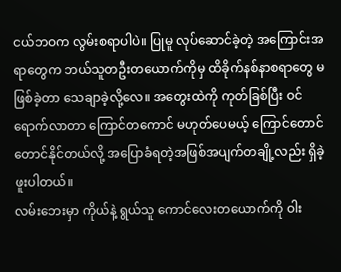ငယ်ဘဝက လွမ်းစရာပါပဲ။ ပြုမူ လုပ်ဆောင်ခဲ့တဲ့ အကြောင်းအရာတွေက ဘယ်သူတဦးတယောက်ကိုမှ ထိခိုက်နစ်နာစရာတွေ မဖြစ်ခဲ့တာ သေချာခဲ့လို့လေ။ အတွေးထဲကို ကုတ်ခြစ်ပြီး ဝင်ရောက်လာတာ ကြောင်တကောင် မဟုတ်ပေမယ့် ကြောင်တောင်တောင်နိုင်တယ်လို့ အပြောခံရတဲ့အဖြစ်အပျက်တချို့လည်း ရှိခဲ့ဖူးပါတယ်။
လမ်းဘေးမှာ ကိုယ်နဲ့ ရွယ်သူ ကောင်လေးတယောက်ကို ဝါး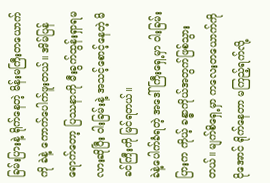ခြမ်းပြားနဲ့ ရိုက်နေတဲ့ မိန်းမကြီးတယောက်ကို ခဲနဲ့ ကောက်ပေါက်ဖူးတယ်။ အိမ်ပြန်ရောက်တော့ ပြဿနာကို မီးခွက်ထွန်းရှာရမလားဆိုပြီး ဝါးခြမ်းနဲ့ အသင့်စောင့်နေတဲ့ မိခင်ကြီးကို မြင်ရတယ်။
ခဲနဲ့ပေါက်ခံရတဲ့ အဒေါ်ကြီးရှေ့မှာ ဝါးခြမ်းပြားက ကိုယ့် ခန္ဓာကိုယ်အတွက်ဖြစ်သွားတယ်။ မျက်စိရှေ့မှာ ကလေးတယောက်ကို ငိုအောင် ရိုက်နေတာ မကြည့်ရက်လို့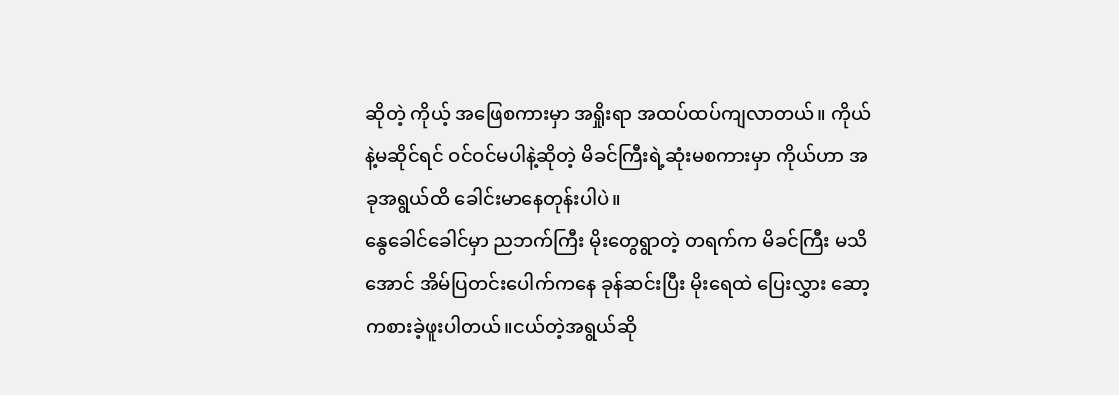ဆိုတဲ့ ကိုယ့် အဖြေစကားမှာ အရှိုးရာ အထပ်ထပ်ကျလာတယ်။ ကိုယ်နဲ့မဆိုင်ရင် ဝင်ဝင်မပါနဲ့ဆိုတဲ့ မိခင်ကြီးရဲ့ဆုံးမစကားမှာ ကိုယ်ဟာ အခုအရွယ်ထိ ခေါင်းမာနေတုန်းပါပဲ။
နွေခေါင်ခေါင်မှာ ညဘက်ကြီး မိုးတွေရွာတဲ့ တရက်က မိခင်ကြီး မသိအောင် အိမ်ပြတင်းပေါက်ကနေ ခုန်ဆင်းပြီး မိုးရေထဲ ပြေးလွှား ဆော့ကစားခဲ့ဖူးပါတယ်။ငယ်တဲ့အရွယ်ဆို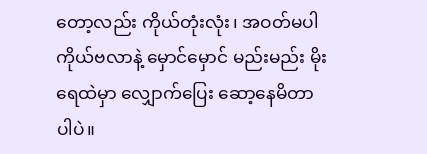တော့လည်း ကိုယ်တုံးလုံး၊ အဝတ်မပါ ကိုယ်ဗလာနဲ့ မှောင်မှောင် မည်းမည်း မိုးရေထဲမှာ လျှောက်ပြေး ဆော့နေမိတာပါပဲ။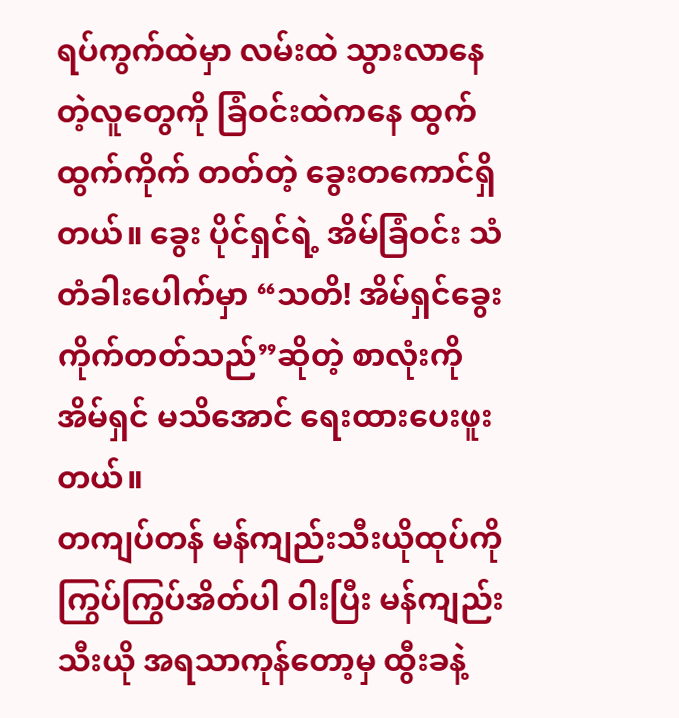ရပ်ကွက်ထဲမှာ လမ်းထဲ သွားလာနေတဲ့လူတွေကို ခြံဝင်းထဲကနေ ထွက်ထွက်ကိုက် တတ်တဲ့ ခွေးတကောင်ရှိတယ်။ ခွေး ပိုင်ရှင်ရဲ့ အိမ်ခြံဝင်း သံတံခါးပေါက်မှာ “သတိ! အိမ်ရှင်ခွေး ကိုက်တတ်သည်”ဆိုတဲ့ စာလုံးကို အိမ်ရှင် မသိအောင် ရေးထားပေးဖူးတယ်။
တကျပ်တန် မန်ကျည်းသီးယိုထုပ်ကို ကြွပ်ကြွပ်အိတ်ပါ ဝါးပြီး မန်ကျည်းသီးယို အရသာကုန်တော့မှ ထွီးခနဲ့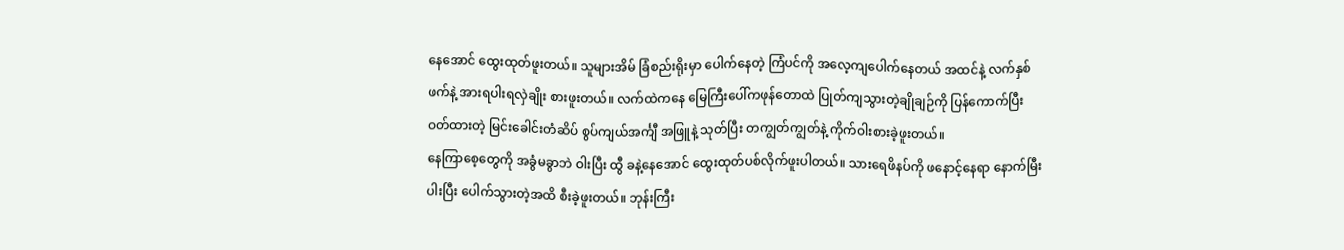နေအောင် ထွေးထုတ်ဖူးတယ်။ သူများအိမ် ခြံစည်းရိုးမှာ ပေါက်နေတဲ့ ကြံပင်ကို အလေ့ကျပေါက်နေတယ် အထင်နဲ့ လက်နှစ်ဖက်နဲ့ အားရပါးရလှဲချိုး စားဖူးတယ်။ လက်ထဲကနေ မြေကြီးပေါ်ကဖုန်တောထဲ ပြုတ်ကျသွားတဲ့ချိုချဉ်ကို ပြန်ကောက်ပြီး ဝတ်ထားတဲ့ မြင်းခေါင်းတံဆိပ် စွပ်ကျယ်အင်္ကျီ အဖြူနဲ့ သုတ်ပြီး တကျွတ်ကျွတ်နဲ့ ကိုက်ဝါးစားခဲ့ဖူးတယ်။
နေကြာစေ့တွေကို အခွံမခွာဘဲ ဝါးပြီး ထွီ ခနဲ့နေအောင် ထွေးထုတ်ပစ်လိုက်ဖူးပါတယ်။ သားရေဖိနပ်ကို ဖနောင့်နေရာ နောက်မြီးပါးပြီး ပေါက်သွားတဲ့အထိ စီးခဲ့ဖူးတယ်။ ဘုန်းကြီး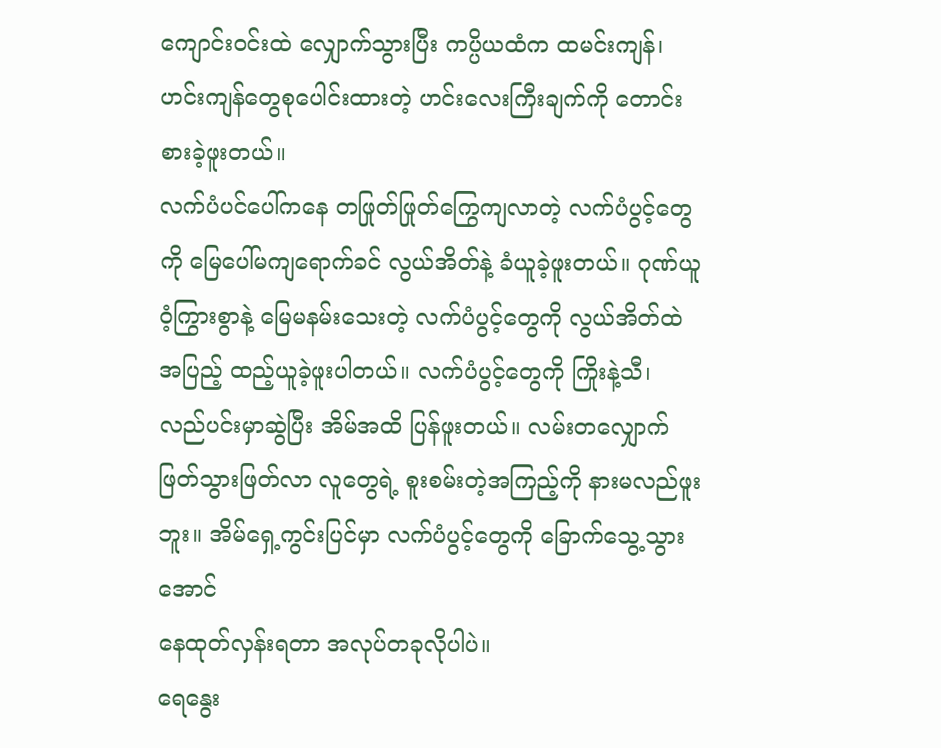ကျောင်းဝင်းထဲ လျှောက်သွားပြီး ကပ္ပိယထံက ထမင်းကျန်၊ ဟင်းကျန်တွေစုပေါင်းထားတဲ့ ဟင်းလေးကြီးချက်ကို တောင်းစားခဲ့ဖူးတယ်။
လက်ပံပင်ပေါ်ကနေ တဖြုတ်ဖြုတ်ကြွေကျလာတဲ့ လက်ပံပွင့်တွေကို မြေပေါ်မကျရောက်ခင် လွယ်အိတ်နဲ့ ခံယူခဲ့ဖူးတယ်။ ဂုဏ်ယူ ဝံ့ကြွားစွာနဲ့ မြေမနမ်းသေးတဲ့ လက်ပံပွင့်တွေကို လွယ်အိတ်ထဲ အပြည့် ထည့်ယူခဲ့ဖူးပါတယ်။ လက်ပံပွင့်တွေကို ကြိုးနဲ့သီ၊ လည်ပင်းမှာဆွဲပြီး အိမ်အထိ ပြန်ဖူးတယ်။ လမ်းတလျှောက် ဖြတ်သွားဖြတ်လာ လူတွေရဲ့ စူးစမ်းတဲ့အကြည့်ကို နားမလည်ဖူးဘူး။ အိမ်ရှေ့ကွင်းပြင်မှာ လက်ပံပွင့်တွေကို ခြောက်သွေ့သွားအောင်
နေထုတ်လှန်းရတာ အလုပ်တခုလိုပါပဲ။
ရေနွေး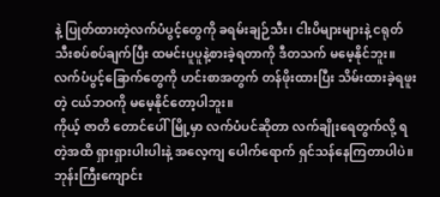နဲ့ ပြုတ်ထားတဲ့လက်ပံပွင့်တွေကို ခရမ်းချဉ်သီး၊ ငါးပိများများနဲ့ ငရုတ်သီးစပ်စပ်ချက်ပြီး ထမင်းပူပူနဲ့စားခဲ့ရတာကို ဒီတသက် မမေ့နိုင်ဘူး။ လက်ပံပွင့်ခြောက်တွေကို ဟင်းစာအတွက် တန်ဖိုးထားပြီး သိမ်းထားခဲ့ရဖူးတဲ့ ငယ်ဘဝကို မမေ့နိုင်တော့ပါဘူး။
ကိုယ့် ဇာတိ တောင်ပေါ်မြို့မှာ လက်ပံပင်ဆိုတာ လက်ချိုးရေတွက်လို့ ရတဲ့အထိ ရှားရှားပါးပါးနဲ့ အလေ့ကျ ပေါက်ရောက် ရှင်သန်နေကြတာပါပဲ။ ဘုန်းကြီးကျောင်း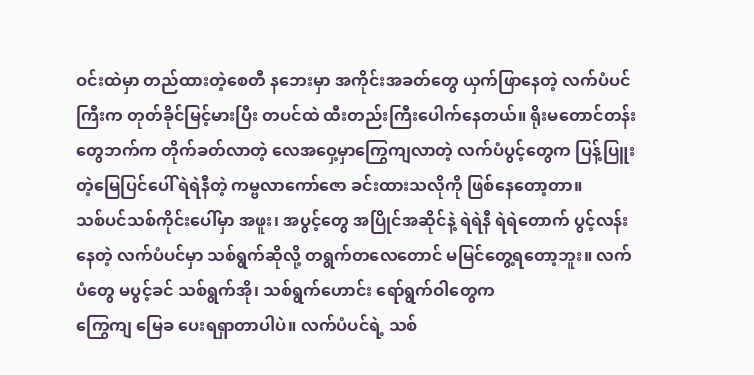ဝင်းထဲမှာ တည်ထားတဲ့စေတီ နဘေးမှာ အကိုင်းအခတ်တွေ ယှက်ဖြာနေတဲ့ လက်ပံပင်ကြီးက တုတ်ခိုင်မြင့်မားပြီး တပင်ထဲ ထီးတည်းကြီးပေါက်နေတယ်။ ရိုးမတောင်တန်းတွေဘက်က တိုက်ခတ်လာတဲ့ လေအဝှေ့မှာကြွေကျလာတဲ့ လက်ပံပွင့်တွေက ပြန့်ပြူးတဲ့မြေပြင်ပေါ် ရဲရဲနီတဲ့ ကမ္ဗလာကော်ဇော ခင်းထားသလိုကို ဖြစ်နေတော့တာ။
သစ်ပင်သစ်ကိုင်းပေါ်မှာ အဖူး၊ အပွင့်တွေ အပြိုင်အဆိုင်နဲ့ ရဲရဲနီ ရဲရဲတောက် ပွင့်လန်းနေတဲ့ လက်ပံပင်မှာ သစ်ရွက်ဆိုလို့ တရွက်တလေတောင် မမြင်တွေ့ရတော့ဘူး။ လက်ပံတွေ မပွင့်ခင် သစ်ရွက်အို၊ သစ်ရွက်ဟောင်း ရော်ရွက်ဝါတွေက
ကြွေကျ မြေခ ပေးရရှာတာပါပဲ။ လက်ပံပင်ရဲ့ သစ်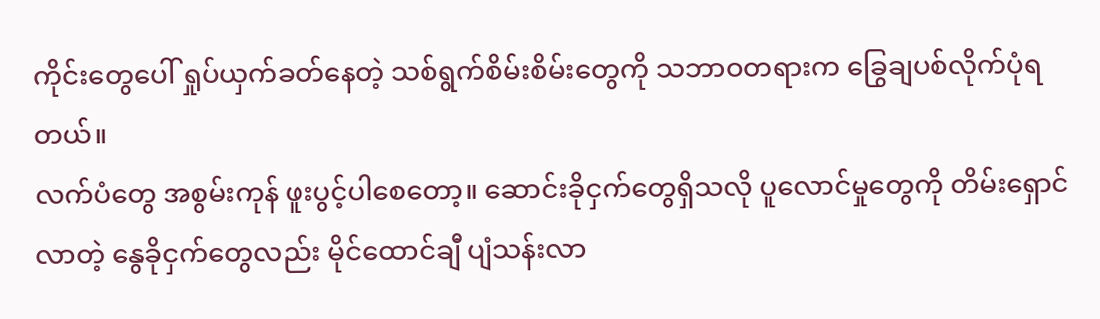ကိုင်းတွေပေါ် ရှုပ်ယှက်ခတ်နေတဲ့ သစ်ရွက်စိမ်းစိမ်းတွေကို သဘာဝတရားက ခြွေချပစ်လိုက်ပုံရတယ်။
လက်ပံတွေ အစွမ်းကုန် ဖူးပွင့်ပါစေတော့။ ဆောင်းခိုငှက်တွေရှိသလို ပူလောင်မှုတွေကို တိမ်းရှောင်လာတဲ့ နွေခိုငှက်တွေလည်း မိုင်ထောင်ချီ ပျံသန်းလာ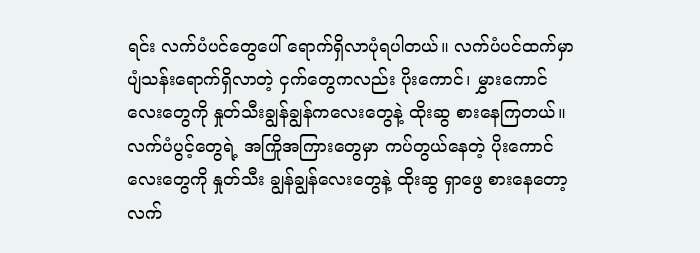ရင်း လက်ပံပင်တွေပေါ် ရောက်ရှိလာပုံရပါတယ်။ လက်ပံပင်ထက်မှာ ပျံသန်းရောက်ရှိလာတဲ့ ငှက်တွေကလည်း ပိုးကောင်၊ မွှားကောင်လေးတွေကို နှုတ်သီးချွန်ချွန်ကလေးတွေနဲ့ ထိုးဆွ စားနေကြတယ်။ လက်ပံပွင့်တွေရဲ့ အကြိုအကြားတွေမှာ ကပ်တွယ်နေတဲ့ ပိုးကောင်လေးတွေကို နှုတ်သီး ချွန်ချွန်လေးတွေနဲ့ ထိုးဆွ ရှာဖွေ စားနေတော့ လက်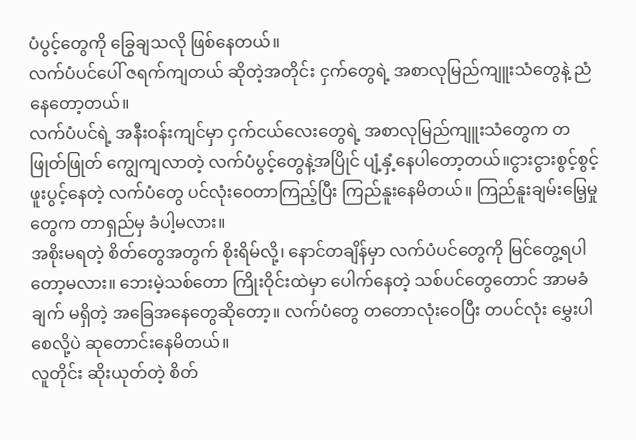ပံပွင့်တွေကို ခြွေချသလို ဖြစ်နေတယ်။
လက်ပံပင်ပေါ် ဇရက်ကျတယ် ဆိုတဲ့အတိုင်း ငှက်တွေရဲ့ အစာလုမြည်ကျူးသံတွေနဲ့ ညံနေတော့တယ်။
လက်ပံပင်ရဲ့ အနီးဝန်းကျင်မှာ ငှက်ငယ်လေးတွေရဲ့ အစာလုမြည်ကျူးသံတွေက တဖြုတ်ဖြုတ် ကျွေကျလာတဲ့ လက်ပံပွင့်တွေနဲ့အပြိုင် ပျံ့နှံ့နေပါတော့တယ်။ငွားငွားစွင့်စွင့်ဖူးပွင့်နေတဲ့ လက်ပံတွေ ပင်လုံးဝေတာကြည့်ပြီး ကြည်နူးနေမိတယ်။ ကြည်နူးချမ်းမြေ့မှုတွေက တာရှည်မှ ခံပါ့မလား။
အစိုးမရတဲ့ စိတ်တွေအတွက် စိုးရိမ်လို့၊ နောင်တချိန်မှာ လက်ပံပင်တွေကို မြင်တွေ့ရပါတော့မလား။ ဘေးမဲ့သစ်တော ကြိုးဝိုင်းထဲမှာ ပေါက်နေတဲ့ သစ်ပင်တွေတောင် အာမခံချက် မရှိတဲ့ အခြေအနေတွေဆိုတော့။ လက်ပံတွေ တတောလုံးဝေပြီး တပင်လုံး မွှေးပါစေလို့ပဲ ဆုတောင်းနေမိတယ်။
လူတိုင်း ဆိုးယုတ်တဲ့ စိတ်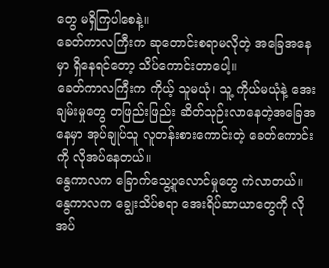တွေ မရှိကြပါစေနဲ့။
ခေတ်ကာလကြီးက ဆုတောင်းစရာမလိုတဲ့ အခြေအနေမှာ ရှိနေရင်တော့ သိပ်ကောင်းတာပေါ့။
ခေတ်ကာလကြီးက ကိုယ့် သူမယုံ၊ သူ့ ကိုယ်မယုံနဲ့ အေးချမ်းမှုတွေ တဖြည်းဖြည်း ဆိတ်သုဉ်းလာနေတဲ့အခြေအနေမှာ အုပ်ချုပ်သူ လူတန်းစားကောင်းတဲ့ ခေတ်ကောင်းကို လိုအပ်နေတယ်။
နွေကာလက ခြောက်သွေ့ပူလောင်မှုတွေ ကဲလာတယ်။ နွေကာလက ချွေးသိပ်စရာ အေးရိပ်ဆာယာတွေကို လိုအပ်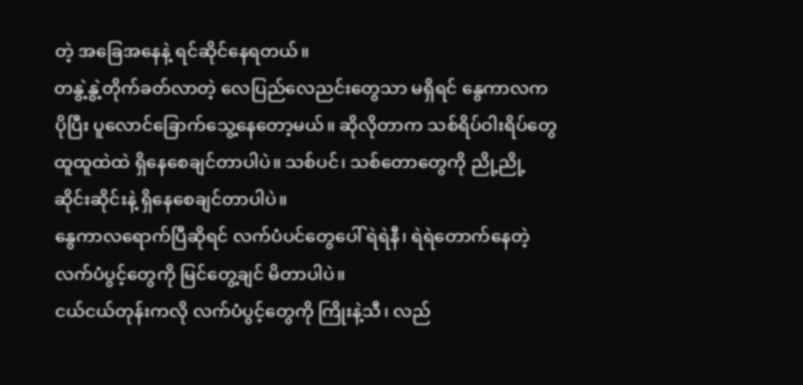တဲ့ အခြေအနေနဲ့ ရင်ဆိုင်နေရတယ်။
တနွဲ့နွဲ့တိုက်ခတ်လာတဲ့ လေပြည်လေညင်းတွေသာ မရှိရင် နွေကာလက ပိုပြီး ပူလောင်ခြောက်သွေ့နေတော့မယ်။ ဆိုလိုတာက သစ်ရိပ်ဝါးရိပ်တွေ ထူထူထဲထဲ ရှိနေစေချင်တာပါပဲ။ သစ်ပင်၊ သစ်တောတွေကို ညို့ညို့ဆိုင်းဆိုင်းနဲ့ ရှိနေစေချင်တာပါပဲ။
နွေကာလရောက်ပြီဆိုရင် လက်ပံပင်တွေပေါ် ရဲရဲနီ၊ ရဲရဲတောက်နေတဲ့ လက်ပံပွင့်တွေကို မြင်တွေ့ချင် မိတာပါပဲ။
ငယ်ငယ်တုန်းကလို လက်ပံပွင့်တွေကို ကြိုးနဲ့သီ၊ လည်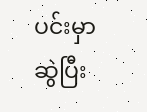ပင်းမှာ ဆွဲပြီး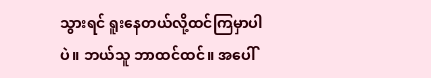သွားရင် ရူးနေတယ်လို့ထင်ကြမှာပါပဲ။ ဘယ်သူ ဘာထင်ထင်။ အပေါ်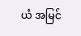ယံ အမြင်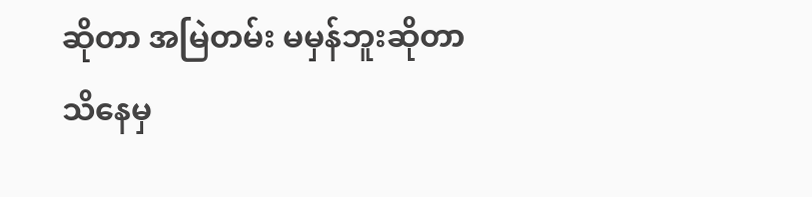ဆိုတာ အမြဲတမ်း မမှန်ဘူးဆိုတာ သိနေမှ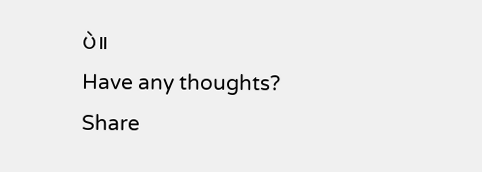ပဲ။
Have any thoughts?
Share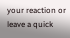your reaction or leave a quick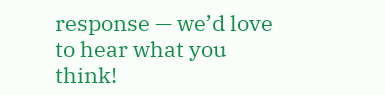response — we’d love to hear what you think!